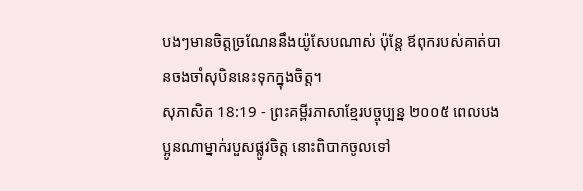បងៗមានចិត្តច្រណែននឹងយ៉ូសែបណាស់ ប៉ុន្តែ ឪពុករបស់គាត់បានចងចាំសុបិននេះទុកក្នុងចិត្ត។
សុភាសិត 18:19 - ព្រះគម្ពីរភាសាខ្មែរបច្ចុប្បន្ន ២០០៥ ពេលបងប្អូនណាម្នាក់របួសផ្លូវចិត្ត នោះពិបាកចូលទៅ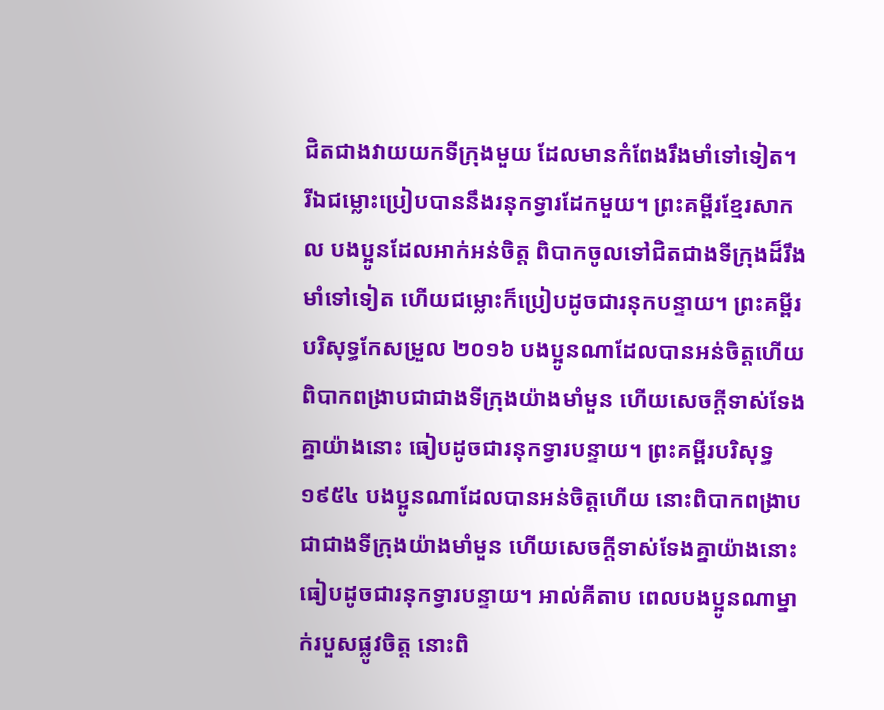ជិតជាងវាយយកទីក្រុងមួយ ដែលមានកំពែងរឹងមាំទៅទៀត។ រីឯជម្លោះប្រៀបបាននឹងរនុកទ្វារដែកមួយ។ ព្រះគម្ពីរខ្មែរសាកល បងប្អូនដែលអាក់អន់ចិត្ត ពិបាកចូលទៅជិតជាងទីក្រុងដ៏រឹងមាំទៅទៀត ហើយជម្លោះក៏ប្រៀបដូចជារនុកបន្ទាយ។ ព្រះគម្ពីរបរិសុទ្ធកែសម្រួល ២០១៦ បងប្អូនណាដែលបានអន់ចិត្តហើយ ពិបាកពង្រាបជាជាងទីក្រុងយ៉ាងមាំមួន ហើយសេចក្ដីទាស់ទែងគ្នាយ៉ាងនោះ ធៀបដូចជារនុកទ្វារបន្ទាយ។ ព្រះគម្ពីរបរិសុទ្ធ ១៩៥៤ បងប្អូនណាដែលបានអន់ចិត្តហើយ នោះពិបាកពង្រាបជាជាងទីក្រុងយ៉ាងមាំមួន ហើយសេចក្ដីទាស់ទែងគ្នាយ៉ាងនោះ ធៀបដូចជារនុកទ្វារបន្ទាយ។ អាល់គីតាប ពេលបងប្អូនណាម្នាក់របួសផ្លូវចិត្ត នោះពិ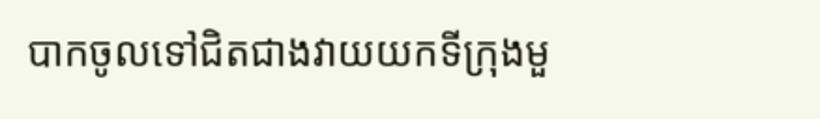បាកចូលទៅជិតជាងវាយយកទីក្រុងមួ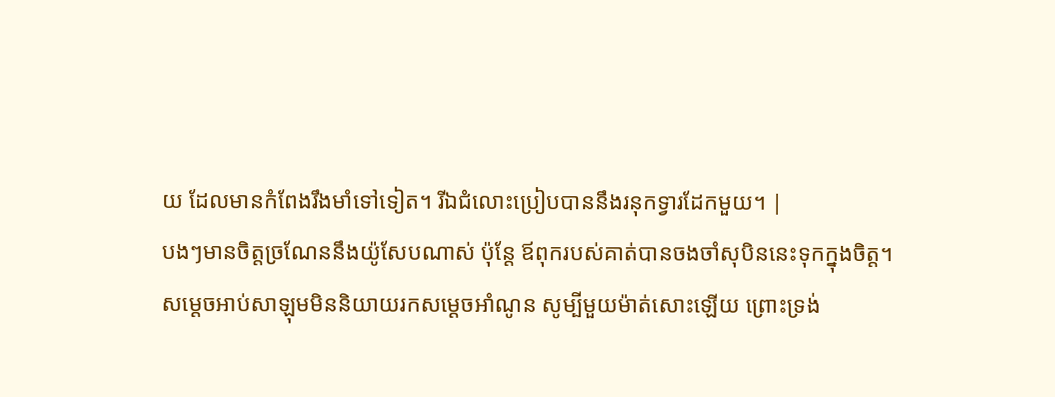យ ដែលមានកំពែងរឹងមាំទៅទៀត។ រីឯជំលោះប្រៀបបាននឹងរនុកទ្វារដែកមួយ។ |
បងៗមានចិត្តច្រណែននឹងយ៉ូសែបណាស់ ប៉ុន្តែ ឪពុករបស់គាត់បានចងចាំសុបិននេះទុកក្នុងចិត្ត។
សម្ដេចអាប់សាឡុមមិននិយាយរកសម្ដេចអាំណូន សូម្បីមួយម៉ាត់សោះឡើយ ព្រោះទ្រង់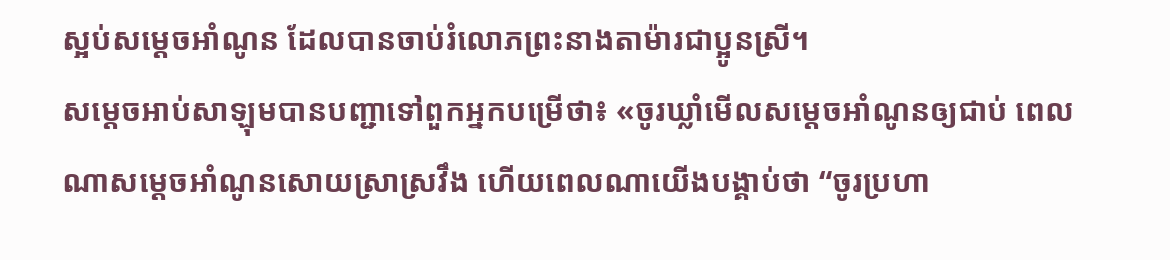ស្អប់សម្ដេចអាំណូន ដែលបានចាប់រំលោភព្រះនាងតាម៉ារជាប្អូនស្រី។
សម្ដេចអាប់សាឡុមបានបញ្ជាទៅពួកអ្នកបម្រើថា៖ «ចូរឃ្លាំមើលសម្ដេចអាំណូនឲ្យជាប់ ពេលណាសម្ដេចអាំណូនសោយស្រាស្រវឹង ហើយពេលណាយើងបង្គាប់ថា “ចូរប្រហា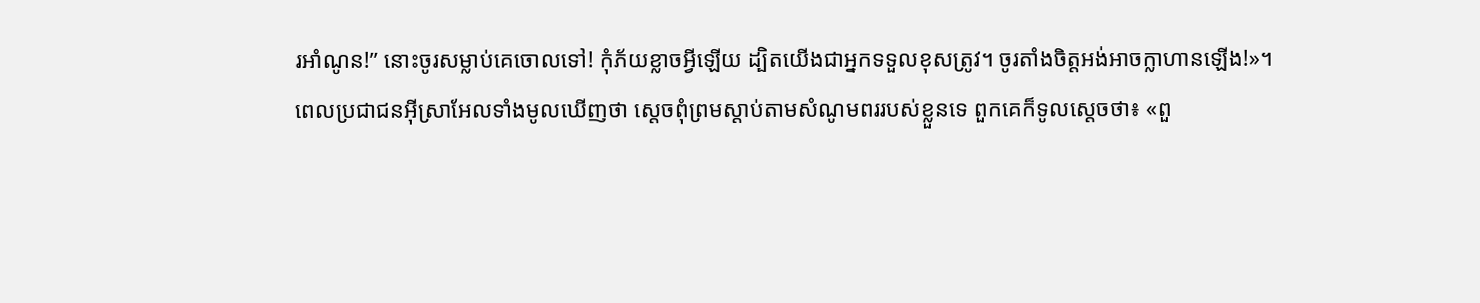រអាំណូន!” នោះចូរសម្លាប់គេចោលទៅ! កុំភ័យខ្លាចអ្វីឡើយ ដ្បិតយើងជាអ្នកទទួលខុសត្រូវ។ ចូរតាំងចិត្តអង់អាចក្លាហានឡើង!»។
ពេលប្រជាជនអ៊ីស្រាអែលទាំងមូលឃើញថា ស្ដេចពុំព្រមស្ដាប់តាមសំណូមពររបស់ខ្លួនទេ ពួកគេក៏ទូលស្ដេចថា៖ «ពួ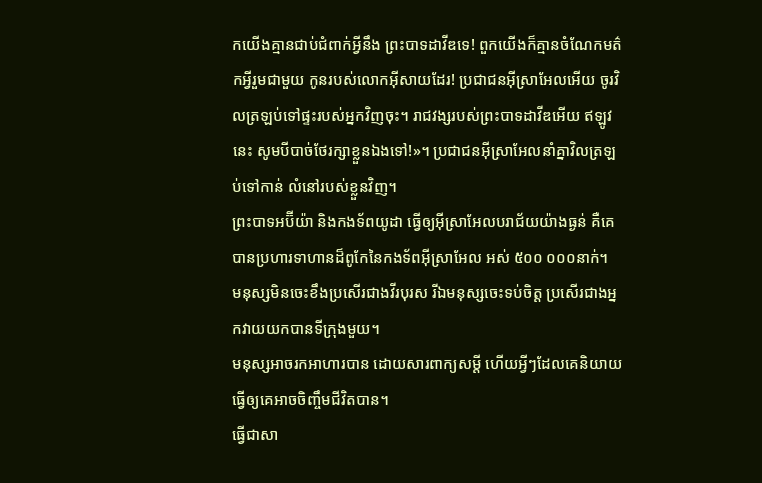កយើងគ្មានជាប់ជំពាក់អ្វីនឹង ព្រះបាទដាវីឌទេ! ពួកយើងក៏គ្មានចំណែកមត៌កអ្វីរួមជាមួយ កូនរបស់លោកអ៊ីសាយដែរ! ប្រជាជនអ៊ីស្រាអែលអើយ ចូរវិលត្រឡប់ទៅផ្ទះរបស់អ្នកវិញចុះ។ រាជវង្សរបស់ព្រះបាទដាវីឌអើយ ឥឡូវនេះ សូមបីបាច់ថែរក្សាខ្លួនឯងទៅ!»។ ប្រជាជនអ៊ីស្រាអែលនាំគ្នាវិលត្រឡប់ទៅកាន់ លំនៅរបស់ខ្លួនវិញ។
ព្រះបាទអប៊ីយ៉ា និងកងទ័ពយូដា ធ្វើឲ្យអ៊ីស្រាអែលបរាជ័យយ៉ាងធ្ងន់ គឺគេបានប្រហារទាហានដ៏ពូកែនៃកងទ័ពអ៊ីស្រាអែល អស់ ៥០០ ០០០នាក់។
មនុស្សមិនចេះខឹងប្រសើរជាងវីរបុរស រីឯមនុស្សចេះទប់ចិត្ត ប្រសើរជាងអ្នកវាយយកបានទីក្រុងមួយ។
មនុស្សអាចរកអាហារបាន ដោយសារពាក្យសម្ដី ហើយអ្វីៗដែលគេនិយាយធ្វើឲ្យគេអាចចិញ្ចឹមជីវិតបាន។
ធ្វើជាសា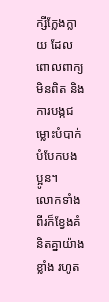ក្សីក្លែងក្លាយ ដែលពោលពាក្យមិនពិត និងការបង្កជម្លោះបំបាក់បំបែកបងប្អូន។
លោកទាំងពីរក៏ខ្វែងគំនិតគ្នាយ៉ាងខ្លាំង រហូត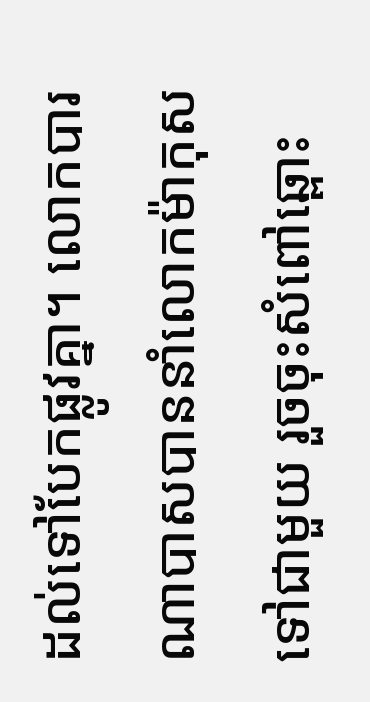ដល់ទៅបែកផ្លូវគ្នា។ លោកបារណាបាសបាននាំលោកម៉ាកុសទៅជាមួយ រួចចុះសំពៅឆ្ពោះ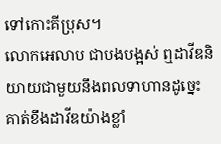ទៅកោះគីប្រុស។
លោកអេលាប ជាបងបង្អស់ ឮដាវីឌនិយាយជាមួយនឹងពលទាហានដូច្នេះ គាត់ខឹងដាវីឌយ៉ាងខ្លាំ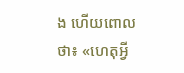ង ហើយពោលថា៖ «ហេតុអ្វី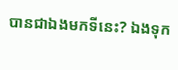បានជាឯងមកទីនេះ? ឯងទុក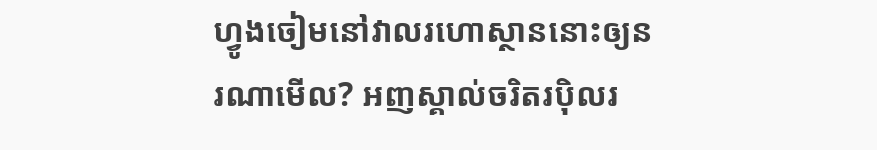ហ្វូងចៀមនៅវាលរហោស្ថាននោះឲ្យនរណាមើល? អញស្គាល់ចរិតរប៉ិលរ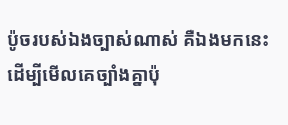ប៉ូចរបស់ឯងច្បាស់ណាស់ គឺឯងមកនេះ ដើម្បីមើលគេច្បាំងគ្នាប៉ុ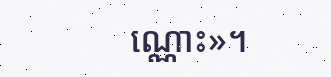ណ្ណោះ»។